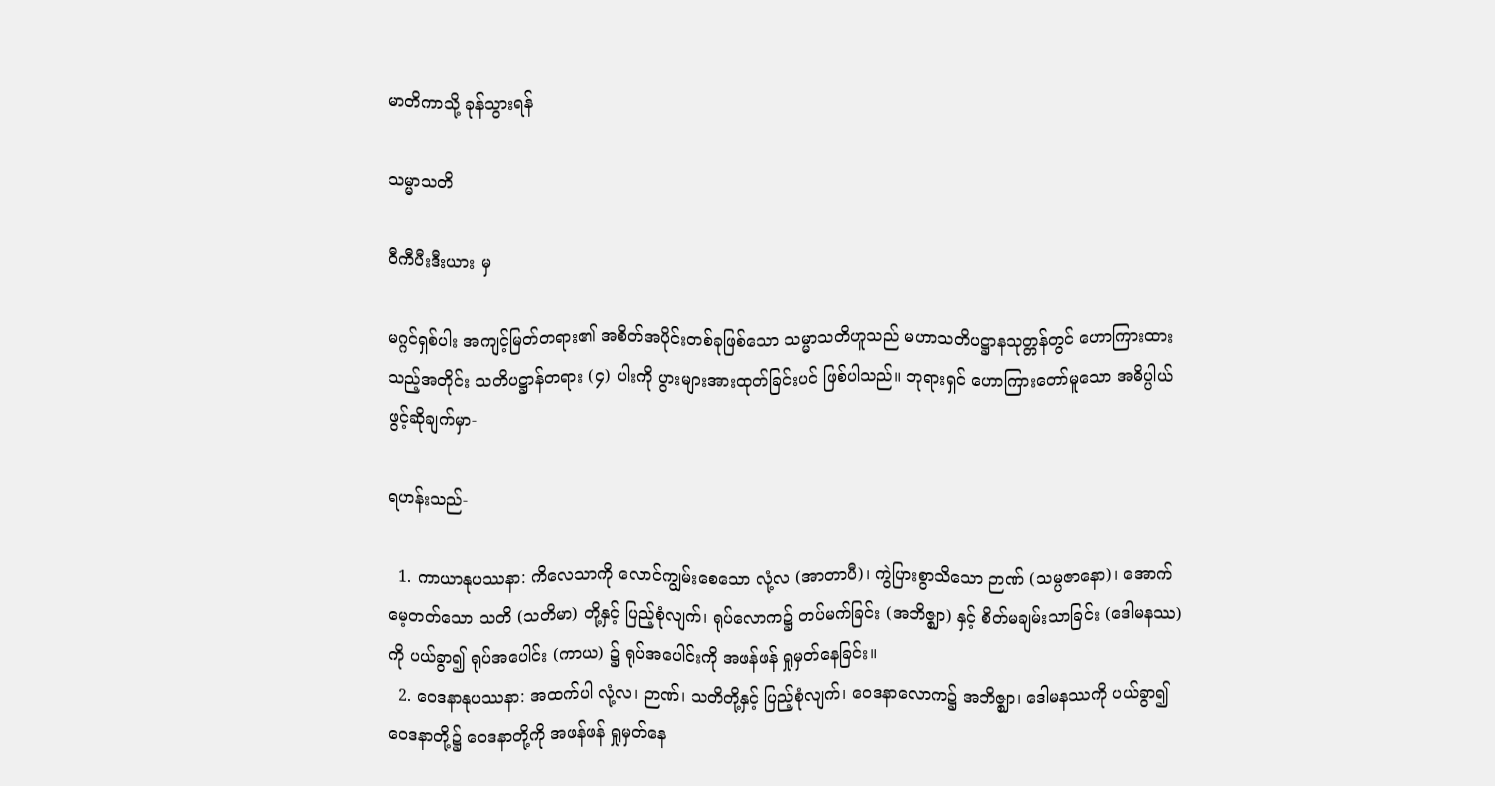မာတိကာသို့ ခုန်သွားရန်

သမ္မာသတိ

ဝီကီပီးဒီးယား မှ

မဂ္ဂင်ရှစ်ပါး အကျင့်မြတ်တရား၏ အစိတ်အပိုင်းတစ်ခုဖြစ်သော သမ္မာသတိဟူသည် မဟာသတိပဋ္ဌာနသုတ္တန်တွင် ဟောကြားထားသည့်အတိုင်း သတိပဋ္ဌာန်တရား (၄) ပါးကို ပွားများအားထုတ်ခြင်းပင် ဖြစ်ပါသည်။ ဘုရားရှင် ဟောကြားတော်မူသော အဓိပ္ပါယ်ဖွင့်ဆိုချက်မှာ-

ရဟန်းသည်-

  1. ကာယာနုပဿနာ: ကိလေသာကို လောင်ကျွမ်းစေသော လုံ့လ (အာတာပီ)၊ ကွဲပြားစွာသိသော ဉာဏ် (သမ္ပဇာနော)၊ အောက်မေ့တတ်သော သတိ (သတိမာ) တို့နှင့် ပြည့်စုံလျက်၊ ရုပ်လောက၌ တပ်မက်ခြင်း (အဘိဇ္ဈာ) နှင့် စိတ်မချမ်းသာခြင်း (ဒေါမနဿ) ကို ပယ်ခွာ၍ ရုပ်အပေါင်း (ကာယ) ၌ ရုပ်အပေါင်းကို အဖန်ဖန် ရှုမှတ်နေခြင်း။
  2. ဝေဒနာနုပဿနာ: အထက်ပါ လုံ့လ၊ ဉာဏ်၊ သတိတို့နှင့် ပြည့်စုံလျက်၊ ဝေဒနာလောက၌ အဘိဇ္ဈာ၊ ဒေါမနဿကို ပယ်ခွာ၍ ဝေဒနာတို့၌ ဝေဒနာတို့ကို အဖန်ဖန် ရှုမှတ်နေ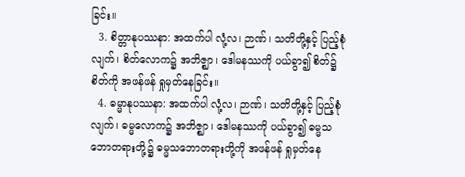ခြင်း။
  3. စိတ္တာနုပဿနာ: အထက်ပါ လုံ့လ၊ ဉာဏ်၊ သတိတို့နှင့် ပြည့်စုံလျက်၊ စိတ်လောက၌ အဘိဇ္ဈာ၊ ဒေါမနဿကို ပယ်ခွာ၍ စိတ်၌ စိတ်ကို အဖန်ဖန် ရှုမှတ်နေခြင်း။
  4. ဓမ္မာနုပဿနာ: အထက်ပါ လုံ့လ၊ ဉာဏ်၊ သတိတို့နှင့် ပြည့်စုံလျက်၊ ဓမ္မလောက၌ အဘိဇ္ဈာ၊ ဒေါမနဿကို ပယ်ခွာ၍ ဓမ္မသဘောတရားတို့၌ ဓမ္မသဘောတရားတို့ကို အဖန်ဖန် ရှုမှတ်နေ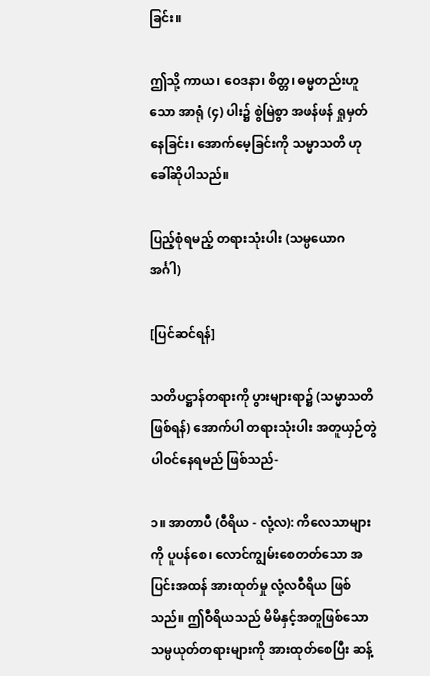ခြင်း။

ဤသို့ ကာယ၊ ဝေဒနာ၊ စိတ္တ၊ ဓမ္မတည်းဟူသော အာရုံ (၄) ပါး၌ စွဲမြဲစွာ အဖန်ဖန် ရှုမှတ်နေခြင်း၊ အောက်မေ့ခြင်းကို သမ္မာသတိ ဟု ခေါ်ဆိုပါသည်။

ပြည့်စုံရမည့် တရားသုံးပါး (သမ္ပယောဂ အင်္ဂါ)

[ပြင်ဆင်ရန်]

သတိပဋ္ဌာန်တရားကို ပွားများရာ၌ (သမ္မာသတိ ဖြစ်ရန်) အောက်ပါ တရားသုံးပါး အတူယှဉ်တွဲ ပါဝင်နေရမည် ဖြစ်သည်-

၁။ အာတာပီ (ဝီရိယ - လုံ့လ): ကိလေသာများကို ပူပန်စေ၊ လောင်ကျွမ်းစေတတ်သော အပြင်းအထန် အားထုတ်မှု လုံ့လဝီရိယ ဖြစ်သည်။ ဤဝီရိယသည် မိမိနှင့်အတူဖြစ်သော သမ္ပယုတ်တရားများကို အားထုတ်စေပြီး ဆန့်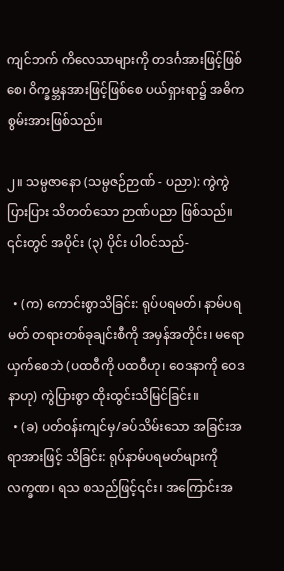ကျင်ဘက် ကိလေသာများကို တဒင်္ဂအားဖြင့်ဖြစ်စေ၊ ဝိက္ခမ္ဘနအားဖြင့်ဖြစ်စေ ပယ်ရှားရာ၌ အဓိက စွမ်းအားဖြစ်သည်။

၂။ သမ္ပဇာနော (သမ္ပဇဉ်ဉာဏ် - ပညာ): ကွဲကွဲပြားပြား သိတတ်သော ဉာဏ်ပညာ ဖြစ်သည်။ ၎င်းတွင် အပိုင်း (၃) ပိုင်း ပါဝင်သည်-

  • (က) ကောင်းစွာသိခြင်း: ရုပ်ပရမတ်၊ နာမ်ပရမတ် တရားတစ်ခုချင်းစီကို အမှန်အတိုင်း၊ မရောယှက်စေဘဲ (ပထဝီကို ပထဝီဟု၊ ဝေဒနာကို ဝေဒနာဟု) ကွဲပြားစွာ ထိုးထွင်းသိမြင်ခြင်း။
  • (ခ) ပတ်ဝန်းကျင်မှ/ခပ်သိမ်းသော အခြင်းအရာအားဖြင့် သိခြင်း: ရုပ်နာမ်ပရမတ်များကို လက္ခဏ၊ ရသ စသည်ဖြင့်၎င်း၊ အကြောင်းအ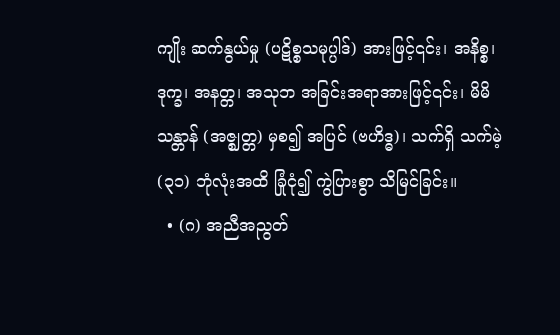ကျိုး ဆက်နွယ်မှု (ပဋိစ္စသမုပ္ပါဒ်) အားဖြင့်၎င်း၊ အနိစ္စ၊ ဒုက္ခ၊ အနတ္တ၊ အသုဘ အခြင်းအရာအားဖြင့်၎င်း၊ မိမိသန္တာန် (အဇ္ဈတ္တ) မှစ၍ အပြင် (ဗဟိဒ္ဓ)၊ သက်ရှိ သက်မဲ့ (၃၁) ဘုံလုံးအထိ ခြုံငုံ၍ ကွဲပြားစွာ သိမြင်ခြင်း။
  • (ဂ) အညီအညွတ်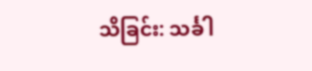သိခြင်း: သင်္ခါ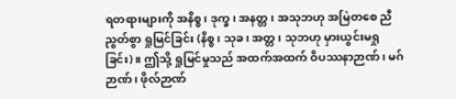ရတရားများကို အနိစ္စ၊ ဒုက္ခ၊ အနတ္တ၊ အသုဘဟု အမြဲတစေ ညီညွတ်စွာ ရှုမြင်ခြင်း (နိစ္စ၊ သုခ၊ အတ္တ၊ သုဘဟု မှားယွင်းမရှုခြင်း)။ ဤသို့ ရှုမြင်မှုသည် အထက်အထက် ဝိပဿနာဉာဏ်၊ မဂ်ဉာဏ်၊ ဖိုလ်ဉာဏ်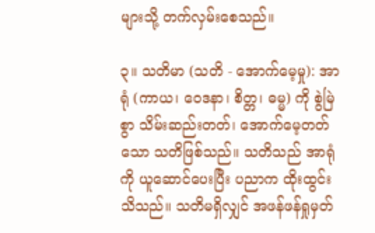များသို့ တက်လှမ်းစေသည်။

၃။ သတိမာ (သတိ - အောက်မေ့မှု): အာရုံ (ကာယ၊ ဝေဒနာ၊ စိတ္တ၊ ဓမ္မ) ကို စွဲမြဲစွာ သိမ်းဆည်းတတ်၊ အောက်မေ့တတ်သော သတိဖြစ်သည်။ သတိသည် အာရုံကို ယူဆောင်ပေးပြီး ပညာက ထိုးထွင်းသိသည်။ သတိမရှိလျှင် အဖန်ဖန်ရှုမှတ်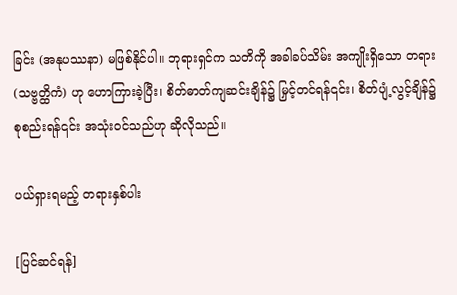ခြင်း (အနုပဿနာ) မဖြစ်နိုင်ပါ။ ဘုရားရှင်က သတိကို အခါခပ်သိမ်း အကျိုးရှိသော တရား (သဗ္ဗတ္ထိကံ) ဟု ဟောကြားခဲ့ပြီး၊ စိတ်ဓာတ်ကျဆင်းချိန်၌ မြှင့်တင်ရန်၎င်း၊ စိတ်ပျံ့လွင့်ချိန်၌ စုစည်းရန်၎င်း အသုံးဝင်သည်ဟု ဆိုလိုသည်။

ပယ်ရှားရမည့် တရားနှစ်ပါး

[ပြင်ဆင်ရန်]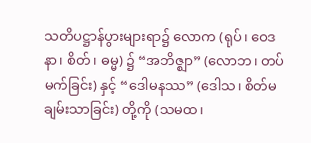သတိပဋ္ဌာန်ပွားများရာ၌ လောက (ရုပ်၊ ဝေဒနာ၊ စိတ်၊ ဓမ္မ) ၌ “အဘိဇ္ဈာ” (လောဘ၊ တပ်မက်ခြင်း) နှင့် “ဒေါမနဿ” (ဒေါသ၊ စိတ်မချမ်းသာခြင်း) တို့ကို (သမထ၊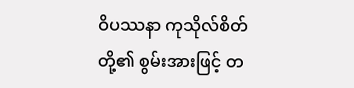ဝိပဿနာ ကုသိုလ်စိတ်တို့၏ စွမ်းအားဖြင့် တ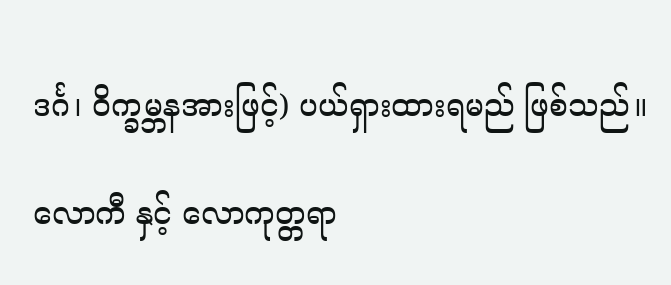ဒင်္ဂ၊ ဝိက္ခမ္ဘနအားဖြင့်) ပယ်ရှားထားရမည် ဖြစ်သည်။

လောကီ နှင့် လောကုတ္တရာ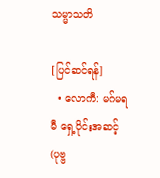သမ္မာသတိ

[ပြင်ဆင်ရန်]
  • လောကီ: မဂ်မရမီ ရှေ့ပိုင်းအဆင့် (ပုဗ္ဗ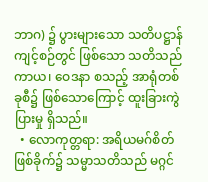ဘာဂ) ၌ ပွားများသော သတိပဋ္ဌာန်ကျင့်စဉ်တွင် ဖြစ်သော သတိသည် ကာယ၊ ဝေဒနာ စသည့် အာရုံတစ်ခုစီ၌ ဖြစ်သောကြောင့် ထူးခြားကွဲပြားမှု ရှိသည်။
  • လောကုတ္တရာ: အရိယမဂ်စိတ် ဖြစ်ခိုက်၌ သမ္မာသတိသည် မဂ္ဂင်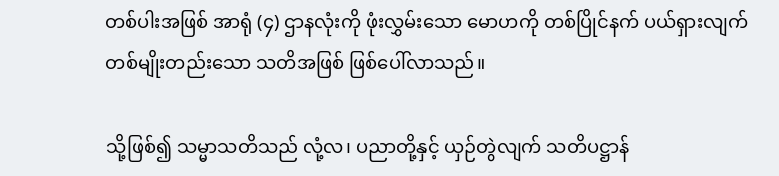တစ်ပါးအဖြစ် အာရုံ (၄) ဌာနလုံးကို ဖုံးလွှမ်းသော မောဟကို တစ်ပြိုင်နက် ပယ်ရှားလျက် တစ်မျိုးတည်းသော သတိအဖြစ် ဖြစ်ပေါ်လာသည်။

သို့ဖြစ်၍ သမ္မာသတိသည် လုံ့လ၊ ပညာတို့နှင့် ယှဉ်တွဲလျက် သတိပဋ္ဌာန်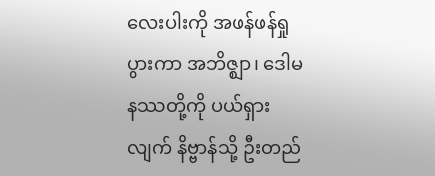လေးပါးကို အဖန်ဖန်ရှုပွားကာ အဘိဇ္ဈာ၊ ဒေါမနဿတို့ကို ပယ်ရှားလျက် နိဗ္ဗာန်သို့ ဦးတည်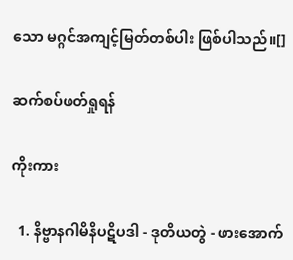သော မဂ္ဂင်အကျင့်မြတ်တစ်ပါး ဖြစ်ပါသည်။[]

ဆက်စပ်ဖတ်ရှုရန်

ကိုးကား

  1. နိဗ္ဗာနဂါမိနိပဋိပဒါ - ဒုတိယတွဲ - ဖားအောက်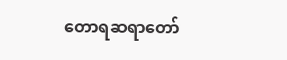တောရဆရာတော်